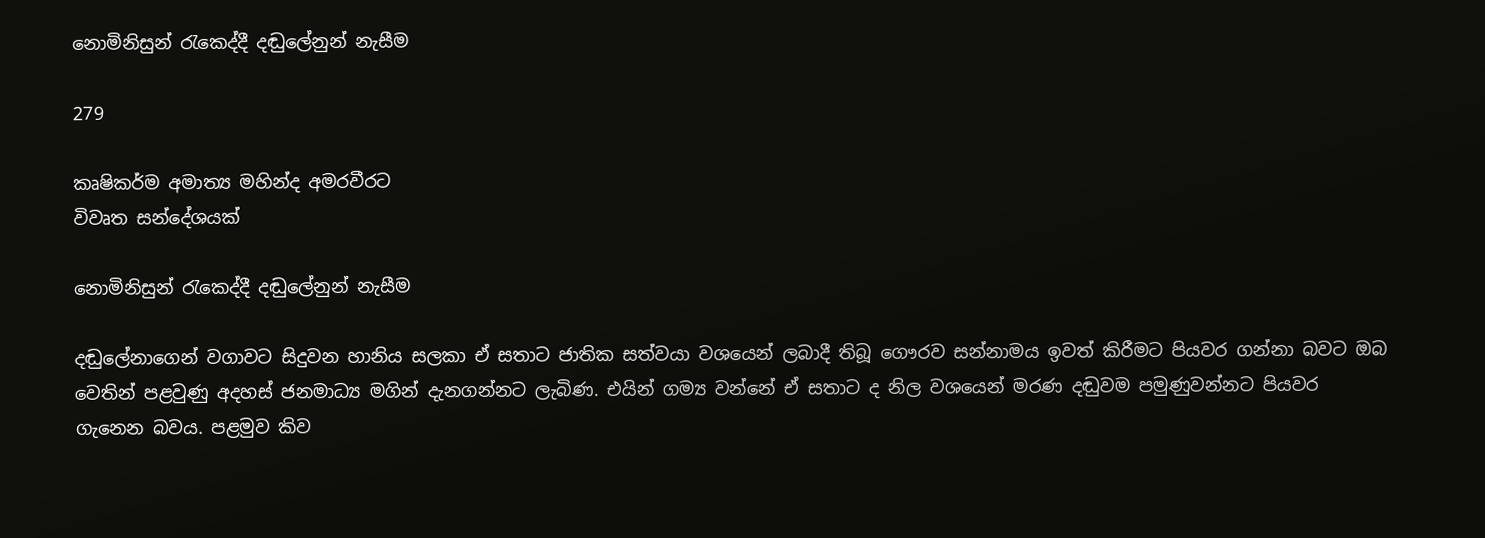නොමිනිසුන් රැකෙද්දී දඬුලේනුන් නැසීම

279

කෘෂිකර්ම අමාත්‍ය මහින්ද අමරවීරට
විවෘත සන්දේශයක්

නොමිනිසුන් රැකෙද්දී දඬුලේනුන් නැසීම

දඬුලේනාගෙන් වගාවට සිදුවන හානිය සලකා ඒ සතාට ජාතික සත්වයා වශයෙන් ලබාදී තිබූ ගෞරව සන්නාමය ඉවත් කිරීමට පියවර ගන්නා බවට ඔබ වෙතින් පළවුණු අදහස් ජනමාධ්‍ය මගින් දැනගන්නට ලැබිණ. එයින් ගම්‍ය වන්නේ ඒ සතාට ද නිල වශයෙන් මරණ දඬුවම පමුණුවන්නට පියවර ගැනෙන බවය. පළමුව කිව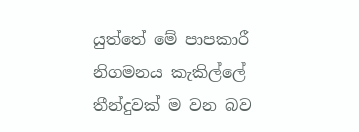යුත්තේ මේ පාපකාරී නිගමනය කැකිල්ලේ තීන්දුවක් ම වන බව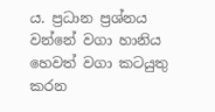ය. ප්‍රධාන ප්‍රශ්නය වන්නේ වගා හානිය හෙවත් වගා කටයුතු කරන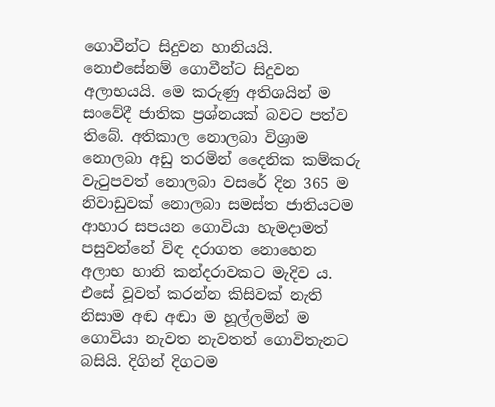ගොවීන්ට සිදුවන හානියයි. නොඑසේනම් ගොවීන්ට සිදුවන අලාභයයි. මෙ කරුණු අතිශයින් ම සංවේදී ජාතික ප්‍රශ්නයක් බවට පත්ව තිබේ. අතිකාල නොලබා විශ්‍රාම නොලබා අඩු තරමින් දෛනික කම්කරු වැටුපවත් නොලබා වසරේ දින 365 ම නිවාඩුවක් නොලබා සමස්ත ජාතියටම ආහාර සපයන ගොවියා හැමදාමත් පසුවන්නේ විඳ දරාගත නොහෙන අලාභ හානි කන්දරාවකට මැදිව ය. එසේ වූවත් කරන්න කිසිවක් නැති නිසාම අඬ අඬා ම හූල්ලමින් ම ගොවියා නැවත නැවතත් ගොවිතැනට බසියි. දිගින් දිගටම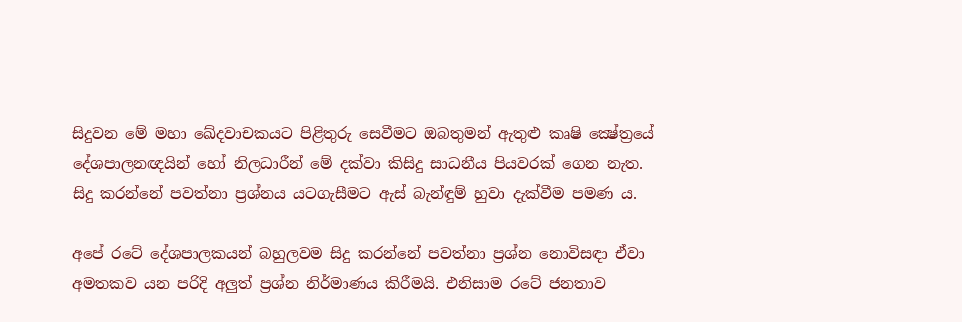සිදුවන මේ මහා ඛේදවාචකයට පිළිතුරු සෙවීමට ඔබතුමන් ඇතුළු කෘෂි ක්‍ෂේත්‍රයේ දේශපාලනඥයින් හෝ නිලධාරීන් මේ දක්වා කිසිදු සාධනීය පියවරක් ගෙන නැත. සිදු කරන්නේ පවත්නා ප්‍රශ්නය යටගැසීමට ඇස් බැන්ඳුම් හුවා දැක්වීම පමණ ය.

අපේ රටේ දේශපාලකයන් බහුලවම සිදු කරන්නේ පවත්නා ප්‍රශ්න නොවිසඳා ඒවා අමතකව යන පරිදි අලුත් ප්‍රශ්න නිර්මාණය කිරීමයි. එනිසාම රටේ ජනතාව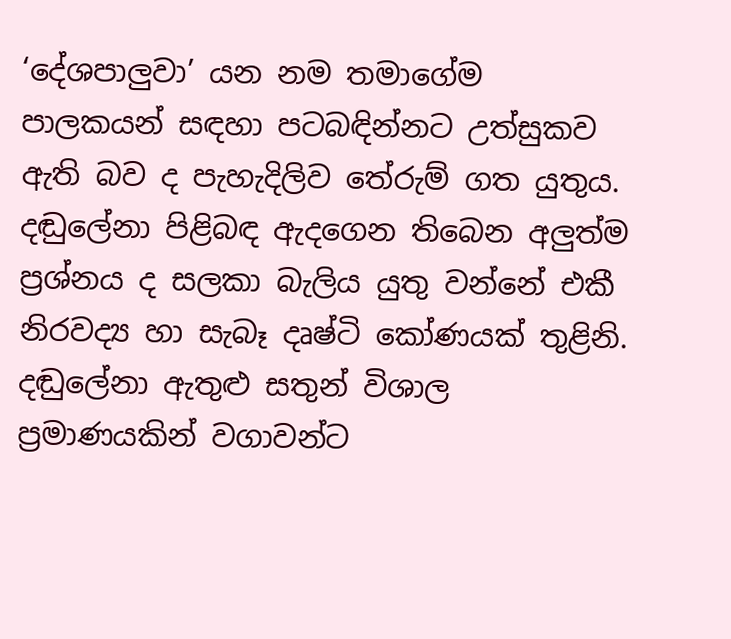‘දේශපාලුවා’ යන නම තමාගේම පාලකයන් සඳහා පටබඳින්නට උත්සුකව ඇති බව ද පැහැදිලිව තේරුම් ගත යුතුය. දඬුලේනා පිළිබඳ ඇදගෙන තිබෙන අලුත්ම ප්‍රශ්නය ද සලකා බැලිය යුතු වන්නේ එකී නිරවද්‍ය හා සැබෑ දෘෂ්ටි කෝණයක් තුළිනි. දඬුලේනා ඇතුළු සතුන් විශාල ප්‍රමාණයකින් වගාවන්ට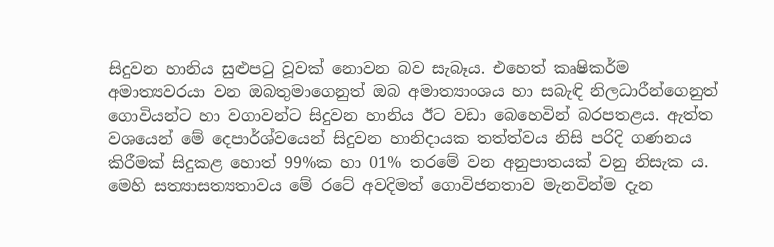සිදුවන හානිය සුළුපටු වූවක් නොවන බව සැබෑය. එහෙත් කෘෂිකර්ම අමාත්‍යවරයා වන ඔබතුමාගෙනුත් ඔබ අමාත්‍යාංශය හා සබැඳි නිලධාරීන්ගෙනුත් ගොවියන්ට හා වගාවන්ට සිදුවන හානිය ඊට වඩා බෙහෙවින් බරපතළය. ඇත්ත වශයෙන් මේ දෙපාර්ශ්වයෙන් සිදුවන හානිදායක තත්ත්වය නිසි පරිදි ගණනය කිරීමක් සිදුකළ හොත් 99%ක හා 01% තරමේ වන අනුපාතයක් වනු නිසැක ය. මෙහි සත්‍යාසත්‍යතාවය මේ රටේ අවදිමත් ගොවිජනතාව මැනවින්ම දැන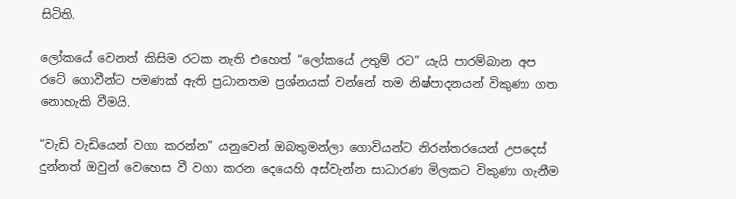සිටිති.

ලෝකයේ වෙනත් කිසිම රටක නැති එහෙත් “ලෝකයේ උතුම් රට” යැයි පාරම්බාන අප රටේ ගොවීන්ට පමණක් ඇති ප්‍රධානතම ප්‍රශ්නයක් වන්නේ තම නිෂ්පාදනයන් විකුණා ගත නොහැකි වීමයි.

“වැඩි වැඩියෙන් වගා කරන්න” යනුවෙන් ඔබතුමන්ලා ගොවියන්ට නිරන්තරයෙන් උපදෙස් දුන්නත් ඔවුන් වෙහෙස වී වගා කරන දෙයෙහි අස්වැන්න සාධාරණ මිලකට විකුණා ගැනීම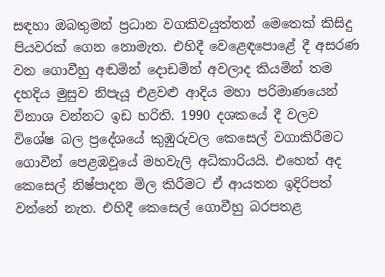සඳහා ඔබතුමන් ප්‍රධාන වගකිවයුත්තන් මෙතෙක් කිසිදු පියවරක් ගෙන නොමැත. එහිදී වෙළෙඳපොළේ දී අසරණ වන ගොවීහු අඬමින් දොඩමින් අවලාද කියමින් තම දහදිය මුසුව නිපැයූ එළවළු ආදිය මහා පරිමාණයෙන් විනාශ වන්නට ඉඩ හරිති. 1990 දශකයේ දී වලව විශේෂ බල ප්‍රදේශයේ කුඹුරුවල කෙසෙල් වගාකිරීමට ගොවීන් පෙළඹවූයේ මහවැලි අධිකාරියයි. එහෙත් අද කෙසෙල් නිෂ්පාදන මිල කිරීමට ඒ ආයතන ඉදිරිපත් වන්නේ නැත. එහිදී කෙසෙල් ගොවීහු බරපතළ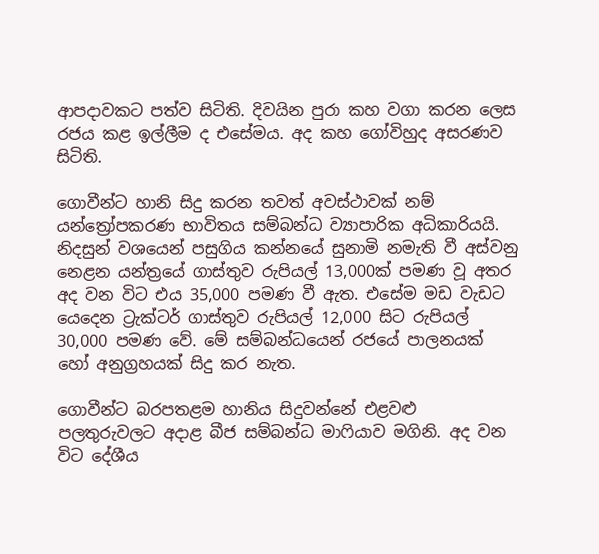ආපදාවකට පත්ව සිටිති. දිවයින පුරා කහ වගා කරන ලෙස රජය කළ ඉල්ලීම ද එසේමය. අද කහ ගෝවිහුද අසරණව සිටිති.

ගොවීන්ට හානි සිදු කරන තවත් අවස්ථාවක් නම් යන්ත්‍රෝපකරණ භාවිතය සම්බන්ධ ව්‍යාපාරික අධිකාරියයි. නිදසුන් වශයෙන් පසුගිය කන්නයේ සුනාමි නමැති වී අස්වනු නෙළන යන්ත්‍රයේ ගාස්තුව රුපියල් 13,000ක් පමණ වූ අතර අද වන විට එය 35,000 පමණ වී ඇත. එසේම මඩ වැඩට යෙදෙන ට්‍රැක්ටර් ගාස්තුව රුපියල් 12,000 සිට රුපියල් 30,000 පමණ වේ. මේ සම්බන්ධයෙන් රජයේ පාලනයක් හෝ අනුග්‍රහයක් සිදු කර නැත.

ගොවීන්ට බරපතළම හානිය සිදුවන්නේ එළවළු පලතුරුවලට අදාළ බීජ සම්බන්ධ මාෆියාව මගිනි. අද වන විට දේශීය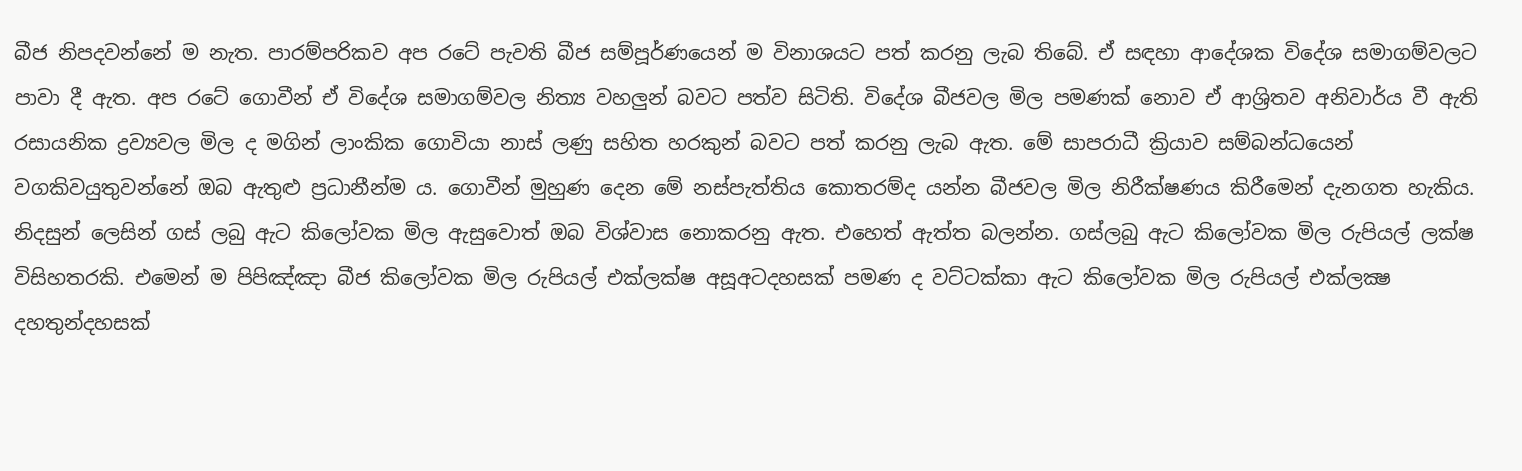බීජ නිපදවන්නේ ම නැත. පාරම්පරිකව අප රටේ පැවති බීජ සම්පූර්ණයෙන් ම විනාශයට පත් කරනු ලැබ තිබේ. ඒ සඳහා ආදේශක විදේශ සමාගම්වලට පාවා දී ඇත. අප රටේ ගොවීන් ඒ විදේශ සමාගම්වල නිත්‍ය වහලුන් බවට පත්ව සිටිති. විදේශ බීජවල මිල පමණක් නොව ඒ ආශ්‍රිතව අනිවාර්ය වී ඇති රසායනික ද්‍රව්‍යවල මිල ද මගින් ලාංකික ගොවියා නාස් ලණු සහිත හරකුන් බවට පත් කරනු ලැබ ඇත. මේ සාපරාධී ක්‍රියාව සම්බන්ධයෙන් වගකිවයුතුවන්නේ ඔබ ඇතුළු ප්‍රධානීන්ම ය. ගොවීන් මුහුණ දෙන මේ නස්පැත්තිය කොතරම්ද යන්න බීජවල මිල නිරීක්ෂණය කිරීමෙන් දැනගත හැකිය. නිදසුන් ලෙසින් ගස් ලබු ඇට කිලෝවක මිල ඇසුවොත් ඔබ විශ්වාස නොකරනු ඇත. එහෙත් ඇත්ත බලන්න. ගස්ලබු ඇට කිලෝවක මිල රුපියල් ලක්ෂ විසිහතරකි. එමෙන් ම පිපිඤ්ඤා බීජ කිලෝවක මිල රුපියල් එක්ලක්ෂ අසූඅටදහසක් පමණ ද වට්ටක්කා ඇට කිලෝවක මිල රුපියල් එක්ලක්‍ෂ දහතුන්දහසක්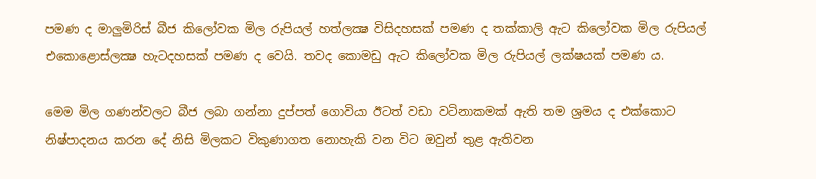පමණ ද මාලුමිරිස් බීජ කිලෝවක මිල රුපියල් හත්ලක්‍ෂ විසිදහසක් පමණ ද තක්කාලි ඇට කිලෝවක මිල රුපියල් එකොළොස්ලක්‍ෂ හැටදහසක් පමණ ද වෙයි. තවද කොමඩු ඇට කිලෝවක මිල රුපියල් ලක්ෂයක් පමණ ය.

මෙම මිල ගණන්වලට බීජ ලබා ගන්නා දුප්පත් ගොවියා ඊටත් වඩා වටිනාකමක් ඇති තම ශ්‍රමය ද එක්කොට නිෂ්පාදනය කරන දේ නිසි මිලකට විකුණාගත නොහැකි වන විට ඔවුන් තුළ ඇතිවන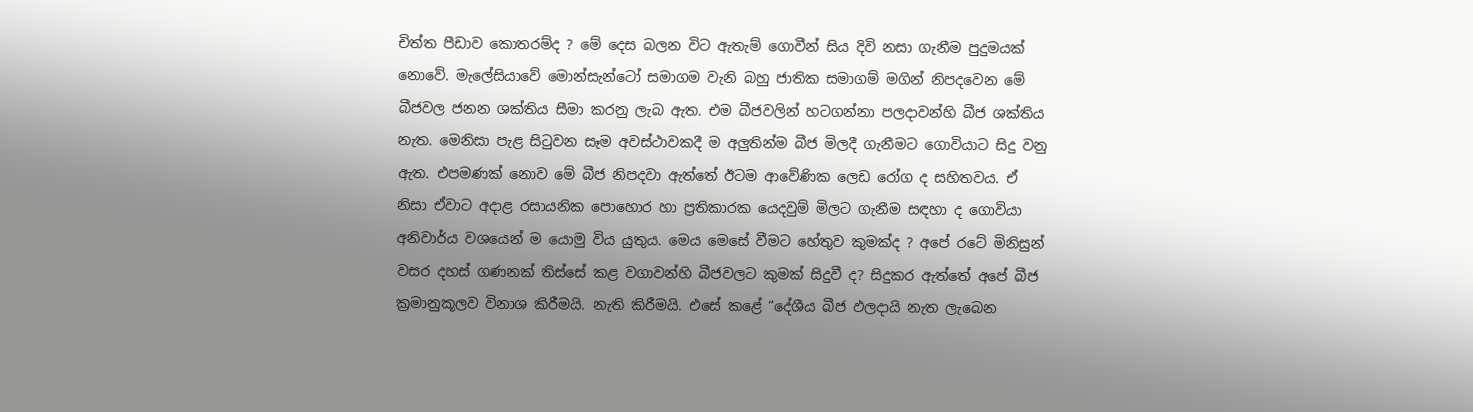චිත්ත පීඩාව කොතරම්ද ? මේ දෙස බලන විට ඇතැම් ගොවීන් සිය දිවි නසා ගැනීම පුදුමයක් නොවේ. මැලේසියාවේ මොන්සැන්ටෝ සමාගම වැනි බහු ජාතික සමාගම් මගින් නිපදවෙන මේ බීජවල ජනන ශක්තිය සීමා කරනු ලැබ ඇත. එම බීජවලින් හටගන්නා පලදාවන්හි බීජ ශක්තිය නැත. මෙනිසා පැළ සිටුවන සෑම අවස්ථාවකදී ම අලුතින්ම බීජ මිලදී ගැනීමට ගොවියාට සිදු වනු ඇත. එපමණක් නොව මේ බීජ නිපදවා ඇත්තේ ඊටම ආවේණික ලෙඩ රෝග ද සහිතවය. ඒ නිසා ඒවාට අදාළ රසායනික පොහොර හා ප්‍රතිකාරක යෙදවුම් මිලට ගැනීම සඳහා ද ගොවියා අනිවාර්ය වශයෙන් ම යොමු විය යුතුය. මෙය මෙසේ වීමට හේතුව කුමක්ද ? අපේ රටේ මිනිසුන් වසර දහස් ගණනක් තිස්සේ කළ වගාවන්හි බීජවලට කුමක් සිදුවී ද? සිදුකර ඇත්තේ අපේ බීජ ක්‍රමානුකූලව විනාශ කිරීමයි. නැති කිරීමයි. එසේ කළේ “දේශීය බීජ ඵලදායි නැත ලැබෙන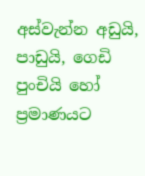අස්වැන්න අඩුයි, පාඩුයි, ගෙඩි පුංචියි හෝ ප්‍රමාණයට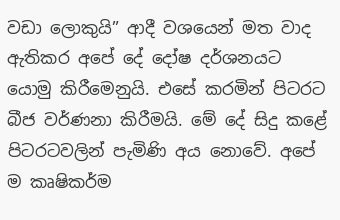වඩා ලොකුයි” ආදී වශයෙන් මත වාද ඇතිකර අපේ දේ දෝෂ දර්ශනයට යොමු කිරීමෙනුයි. එසේ කරමින් පිටරට බීජ වර්ණනා කිරීමයි. මේ දේ සිදු කළේ පිටරටවලින් පැමිණි අය නොවේ. අපේ ම කෘෂිකර්ම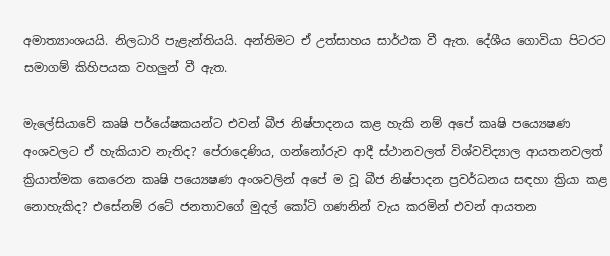අමාත්‍යාංශයයි. නිලධාරි පැළැන්තියයි. අන්තිමට ඒ උත්සාහය සාර්ථක වී ඇත. දේශීය ගොවියා පිටරට සමාගම් කිහිපයක වහලුන් වී ඇත.

මැලේසියාවේ කෘෂි පර්යේෂකයන්ට එවන් බීජ නිෂ්පාදනය කළ හැකි නම් අපේ කෘෂි පය්‍යෙෂණ අංශවලට ඒ හැකියාව නැතිද? පේරාදෙණිය, ගන්නෝරුව ආදී ස්ථානවලත් විශ්වවිද්‍යාල ආයතනවලත් ක්‍රියාත්මක කෙරෙන කෘෂි පය්‍යෙෂණ අංශවලින් අපේ ම වූ බීජ නිෂ්පාදන ප්‍රවර්ධනය සඳහා ක්‍රියා කළ නොහැකිද? එසේනම් රටේ ජනතාවගේ මුදල් කෝටි ගණනින් වැය කරමින් එවන් ආයතන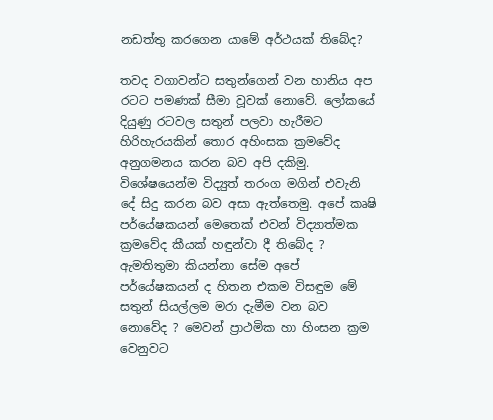නඩත්තු කරගෙන යාමේ අර්ථයක් තිබේද?

තවද වගාවන්ට සතුන්ගෙන් වන හානිය අප රටට පමණක් සීමා වූවක් නොවේ. ලෝකයේ දියුණු රටවල සතුන් පලවා හැරීමට හිරිහැරයකින් තොර අහිංසක ක්‍රමවේද අනුගමනය කරන බව අපි දකිමු. විශේෂයෙන්ම විද්‍යුත් තරංග මගින් එවැනි දේ සිදු කරන බව අසා ඇත්තෙමු. අපේ කෘෂි පර්යේෂකයන් මෙතෙක් එවන් විද්‍යාත්මක ක්‍රමවේද කීයක් හඳුන්වා දී තිබේද ? ඇමතිතුමා කියන්නා සේම අපේ පර්යේෂකයන් ද හිතන එකම විසඳුම මේ සතුන් සියල්ලම මරා දැමීම වන බව නොවේද ? මෙවන් ප්‍රාථමික හා හිංසන ක්‍රම වෙනුවට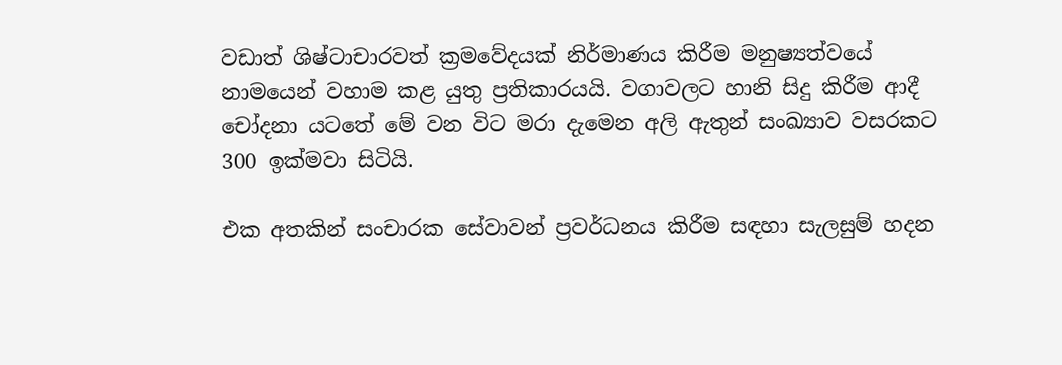වඩාත් ශිෂ්ටාචාරවත් ක්‍රමවේදයක් නිර්මාණය කිරීම මනුෂ්‍යත්වයේ නාමයෙන් වහාම කළ යුතු ප්‍රතිකාරයයි. වගාවලට හානි සිදු කිරීම ආදී චෝදනා යටතේ මේ වන විට මරා දැමෙන අලි ඇතුන් සංඛ්‍යාව වසරකට 300 ඉක්මවා සිටියි.

එක අතකින් සංචාරක සේවාවන් ප්‍රවර්ධනය කිරීම සඳහා සැලසුම් හදන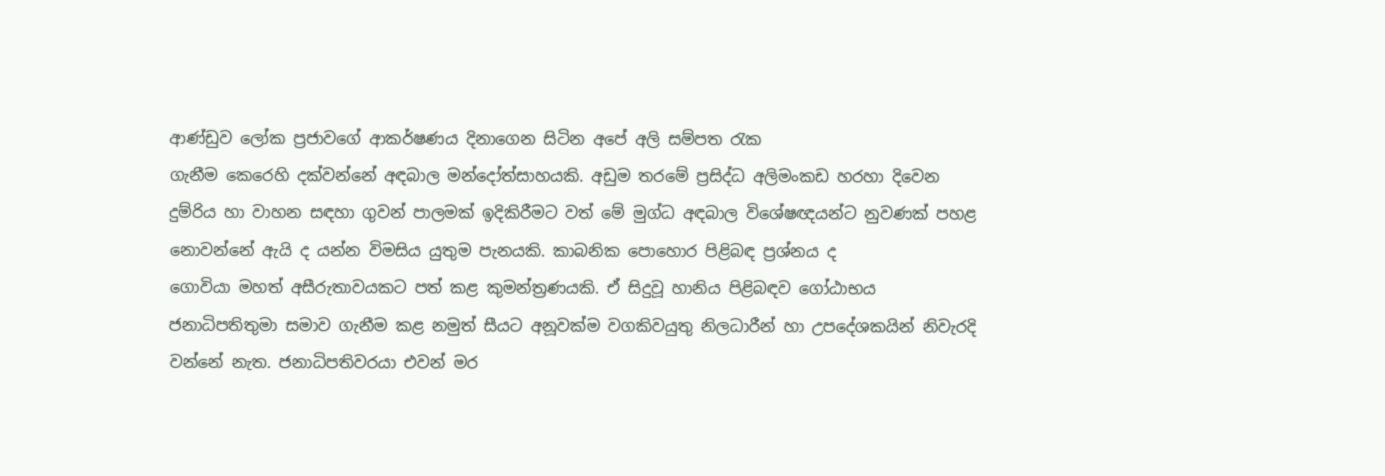ආණ්ඩුව ලෝක ප්‍රජාවගේ ආකර්ෂණය දිනාගෙන සිටින අපේ අලි සම්පත රැක
ගැනීම කෙරෙහි දක්වන්නේ අඳබාල මන්දෝත්සාහයකි. අඩුම තරමේ ප්‍රසිද්ධ අලිමංකඩ හරහා දිවෙන දුම්රිය හා වාහන සඳහා ගුවන් පාලමක් ඉදිකිරීමට වත් මේ මුග්ධ අඳබාල විශේෂඥයන්ට නුවණක් පහළ නොවන්නේ ඇයි ද යන්න විමසිය යුතුම පැනයකි. කාබනික පොහොර පිළිබඳ ප්‍රශ්නය ද
ගොවියා මහත් අසීරුතාවයකට පත් කළ කුමන්ත්‍රණයකි. ඒ සිදුවූ හානිය පිළිබඳව ගෝඨාභය ජනාධිපතිතුමා සමාව ගැනීම කළ නමුත් සීයට අනූවක්ම වගකිවයුතු නිලධාරීන් හා උපදේශකයින් නිවැරදි වන්නේ නැත. ජනාධිපතිවරයා එවන් මර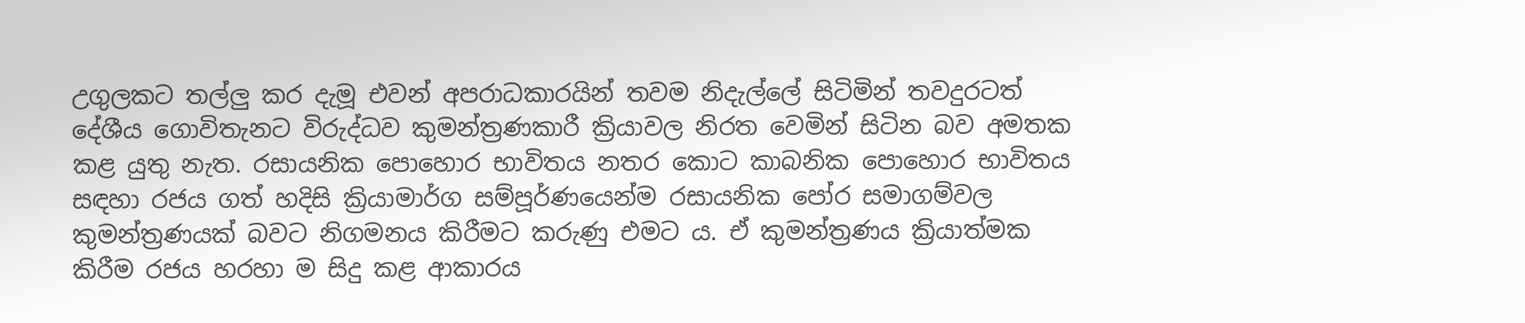උගුලකට තල්ලු කර දැමූ එවන් අපරාධකාරයින් තවම නිදැල්ලේ සිටිමින් තවදුරටත් දේශීය ගොවිතැනට විරුද්ධව කුමන්ත්‍රණකාරී ක්‍රියාවල නිරත වෙමින් සිටින බව අමතක කළ යුතු නැත. රසායනික පොහොර භාවිතය නතර කොට කාබනික පොහොර භාවිතය සඳහා රජය ගත් හදිසි ක්‍රියාමාර්ග සම්පූර්ණයෙන්ම රසායනික පෝර සමාගම්වල කුමන්ත්‍රණයක් බවට නිගමනය කිරීමට කරුණු එමට ය. ඒ කුමන්ත්‍රණය ක්‍රියාත්මක කිරීම රජය හරහා ම සිදු කළ ආකාරය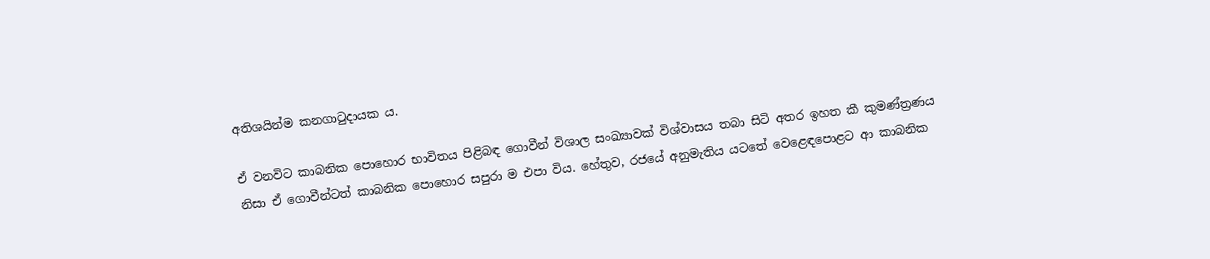අතිශයින්ම කනගාටුදායක ය.

ඒ වනවිට කාබනික පොහොර භාවිතය පිළිබඳ ගොවීන් විශාල සංඛ්‍යාවක් විශ්වාසය තබා සිටි අතර ඉහත කී කුමණ්ත්‍රණය නිසා ඒ ගොවීන්ටත් කාබනික පොහොර සපුරා ම එපා විය. හේතුව, රජයේ අනුමැතිය යටතේ වෙළෙඳපොළට ආ කාබනික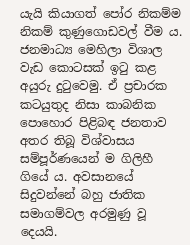යැයි කියාගත් පෝර නිකම්ම නිකම් කුණුගොඩවල් වීම ය. ජනමාධ්‍ය මෙහිලා විශාල වැඩ කොටසක් ඉටු කළ අයුරු දුටුවෙමු. ඒ ප්‍රචාරක කටයුතුද නිසා කාබනික පොහොර පිළිබඳ ජනතාව අතර තිබූ විශ්වාසය සම්පූර්ණයෙන් ම ගිලිහී ගියේ ය. අවසානයේ සිදුවන්නේ බහු ජාතික සමාගම්වල අරමුණු වූ දෙයයි.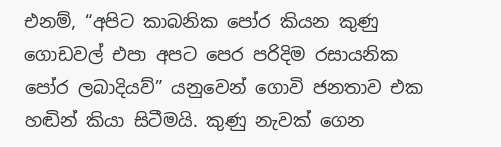එනම්, “අපිට කාබනික පෝර කියන කුණු ගොඩවල් එපා අපට පෙර පරිදිම රසායනික පෝර ලබාදියව්” යනුවෙන් ගොවි ජනතාව එක හඬින් කියා සිටීමයි. කුණු නැවක් ගෙන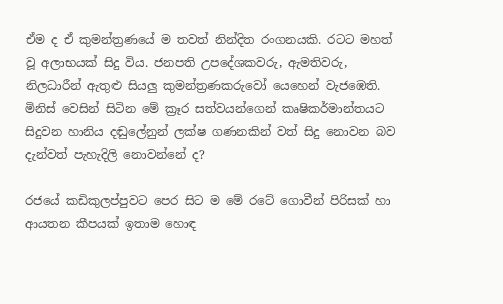ඒම ද ඒ කුමන්ත්‍රණයේ ම තවත් නින්දිත රංගනයකි. රටට මහත් වූ අලාභයක් සිදු විය. ජනපති උපදේශකවරු, ඇමතිවරු, නිලධාරීන් ඇතුළු සියලු කුමන්ත්‍රණකරුවෝ යෙහෙන් වැජඹෙති. මිනිස් වෙසින් සිටින මේ ක්‍රෑර සත්වයන්ගෙන් කෘෂිකර්මාන්තයට සිදුවන හානිය දඬුලේනුන් ලක්ෂ ගණනකින් වත් සිදු නොවන බව දැන්වත් පැහැදිලි නොවන්නේ ද?

රජයේ කඩිකුලප්පුවට පෙර සිට ම මේ රටේ ගොවීන් පිරිසක් හා ආයතන කීපයක් ඉතාම හොඳ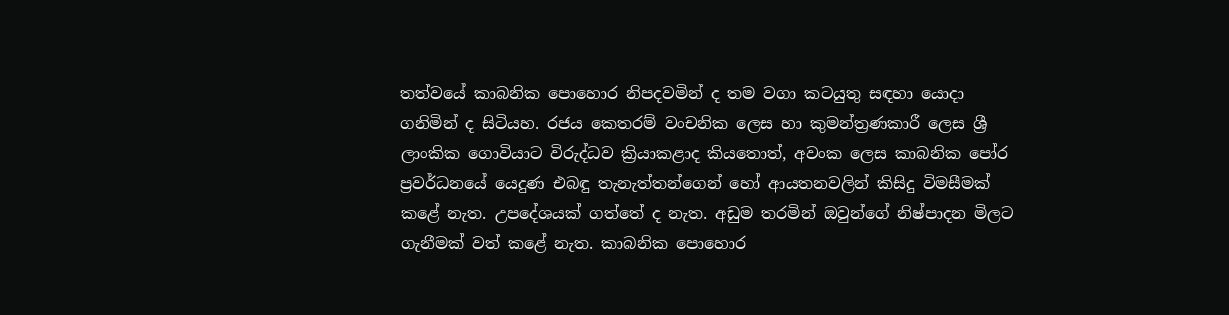තත්වයේ කාබනික පොහොර නිපදවමින් ද තම වගා කටයුතු සඳහා යොදා ගනිමින් ද සිටියහ. රජය කෙතරම් වංචනික ලෙස හා කුමන්ත්‍රණකාරී ලෙස ශ්‍රී ලාංකික ගොවියාට විරුද්ධව ක්‍රියාකළාද කියතොත්, අවංක ලෙස කාබනික පෝර ප්‍රවර්ධනයේ යෙදුණ එබඳු තැනැත්තන්ගෙන් හෝ ආයතනවලින් කිසිදු විමසීමක් කළේ නැත. උපදේශයක් ගත්තේ ද නැත. අඩුම තරමින් ඔවුන්ගේ නිෂ්පාදන මිලට ගැනීමක් වත් කළේ නැත. කාබනික පොහොර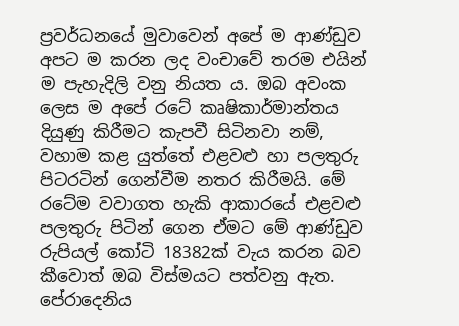ප්‍රවර්ධනයේ මුවාවෙන් අපේ ම ආණ්ඩුව අපට ම කරන ලද වංචාවේ තරම එයින් ම පැහැදිලි වනු නියත ය. ඔබ අවංක ලෙස ම අපේ රටේ කෘෂිකාර්මාන්තය දියුණු කිරීමට කැපවී සිටිනවා නම්, වහාම කළ යුත්තේ එළවළු හා පලතුරු පිටරටින් ගෙන්වීම නතර කිරීමයි. මේ රටේම වවාගත හැකි ආකාරයේ එළවළු පලතුරු පිටින් ගෙන ඒමට මේ ආණ්ඩුව රුපියල් කෝටි 18382ක් වැය කරන බව කීවොත් ඔබ විස්මයට පත්වනු ඇත. පේරාදෙනිය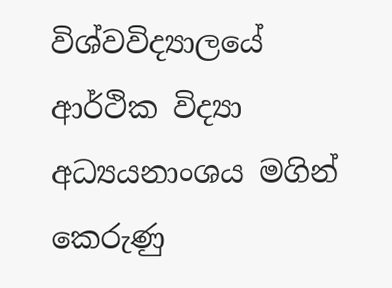විශ්වවිද්‍යාලයේ ආර්ථික විද්‍යා අධ්‍යයනාංශය මගින් කෙරුණු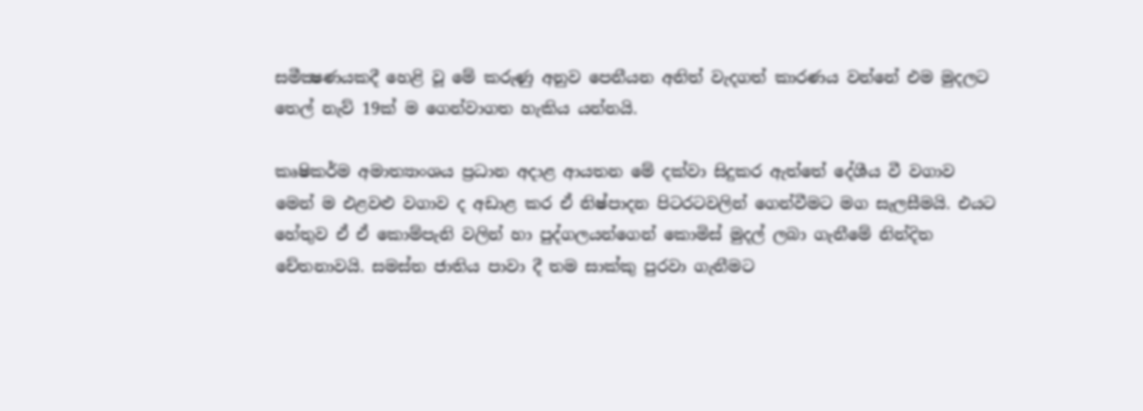සමීක්‍ෂණයකදී හෙළි වූ මේ කරුණු අනුව පෙනීයන අනිත් වැදගත් කාරණය වන්නේ එම මුදලට තෙල් නැව් 19ක් ම ගෙන්වාගත හැකිය යන්නයි.

කෘෂිකර්ම අමාත්‍යාංශය ප්‍රධාන අදාළ ආයතන මේ දක්වා සිදුකර ඇත්තේ දේශීය වී වගාව මෙන් ම එළවළු වගාව ද අඩාළ කර ඒ නිෂ්පාදන පිටරටවලින් ගෙන්වීමට මග සැලසීමයි. එයට හේතුව ඒ ඒ කොම්පැනි වලින් හා පුද්ගලයන්ගෙන් කොමිස් මුදල් ලබා ගැනීමේ නින්දිත චේතනාවයි. සමස්ත ජාතිය පාවා දී තම සාක්කු පුරවා ගැනීමට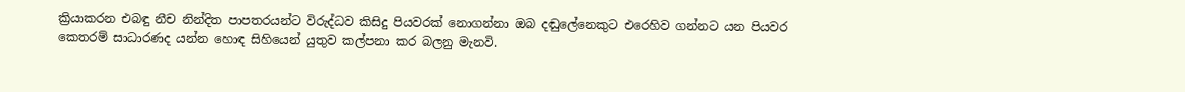ක්‍රියාකරන එබඳු නීච නින්දිත පාපතරයන්ට විරුද්ධව කිසිදු පියවරක් නොගන්නා ඔබ දඬුලේනෙකුට එරෙහිව ගන්නට යන පියවර කෙතරම් සාධාරණද යන්න හොඳ සිහියෙන් යුතුව කල්පනා කර බලනු මැනවි.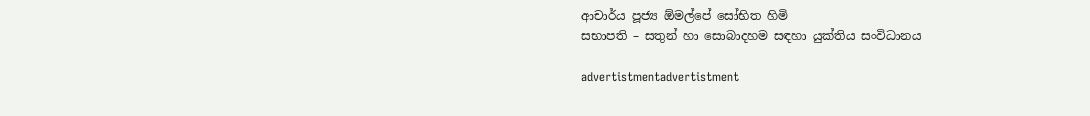ආචාර්ය පූජ්‍ය ඕමල්පේ සෝභිත හිමි
සභාපති – සතුන් හා සොබාදහම සඳහා යුක්තිය සංවිධානය

advertistmentadvertistment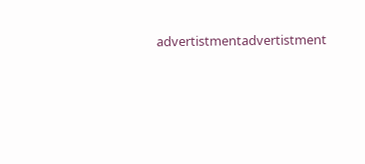advertistmentadvertistment